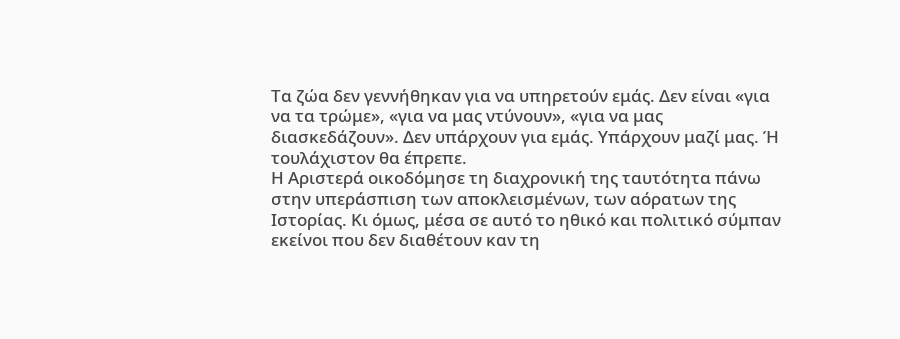Τα ζώα δεν γεννήθηκαν για να υπηρετούν εμάς. Δεν είναι «για να τα τρώμε», «για να μας ντύνουν», «για να μας διασκεδάζουν». Δεν υπάρχουν για εμάς. Υπάρχουν μαζί μας. Ή τουλάχιστον θα έπρεπε.
Η Αριστερά οικοδόμησε τη διαχρονική της ταυτότητα πάνω στην υπεράσπιση των αποκλεισμένων, των αόρατων της Ιστορίας. Κι όμως, μέσα σε αυτό το ηθικό και πολιτικό σύμπαν εκείνοι που δεν διαθέτουν καν τη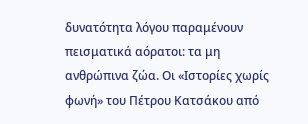δυνατότητα λόγου παραμένουν πεισματικά αόρατοι: τα μη ανθρώπινα ζώα. Οι «Ιστορίες χωρίς φωνή» του Πέτρου Κατσάκου από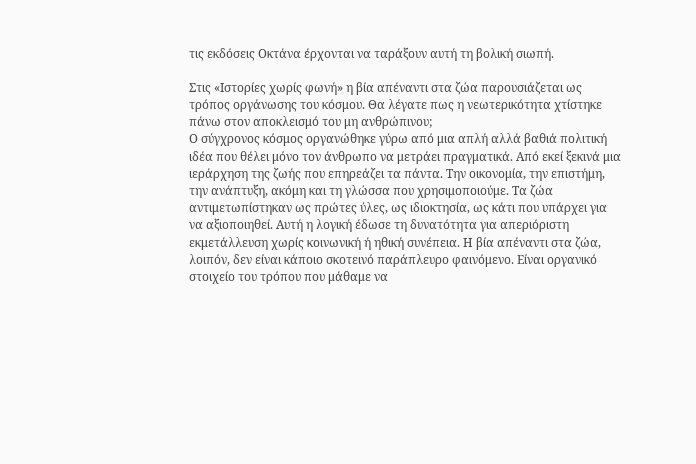τις εκδόσεις Οκτάνα έρχονται να ταράξουν αυτή τη βολική σιωπή.

Στις «Ιστορίες χωρίς φωνή» η βία απέναντι στα ζώα παρουσιάζεται ως τρόπος οργάνωσης του κόσμου. Θα λέγατε πως η νεωτερικότητα χτίστηκε πάνω στον αποκλεισμό του μη ανθρώπινου;
Ο σύγχρονος κόσμος οργανώθηκε γύρω από μια απλή αλλά βαθιά πολιτική ιδέα που θέλει μόνο τον άνθρωπο να μετράει πραγματικά. Από εκεί ξεκινά μια ιεράρχηση της ζωής που επηρεάζει τα πάντα. Την οικονομία, την επιστήμη, την ανάπτυξη, ακόμη και τη γλώσσα που χρησιμοποιούμε. Τα ζώα αντιμετωπίστηκαν ως πρώτες ύλες, ως ιδιοκτησία, ως κάτι που υπάρχει για να αξιοποιηθεί. Αυτή η λογική έδωσε τη δυνατότητα για απεριόριστη εκμετάλλευση χωρίς κοινωνική ή ηθική συνέπεια. Η βία απέναντι στα ζώα, λοιπόν, δεν είναι κάποιο σκοτεινό παράπλευρο φαινόμενο. Είναι οργανικό στοιχείο του τρόπου που μάθαμε να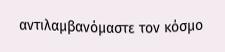αντιλαμβανόμαστε τον κόσμο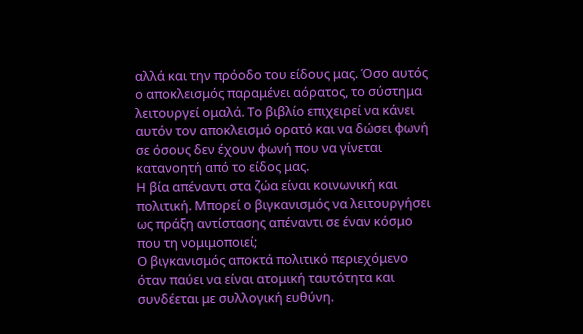αλλά και την πρόοδο του είδους μας. Όσο αυτός ο αποκλεισμός παραμένει αόρατος, το σύστημα λειτουργεί ομαλά. Το βιβλίο επιχειρεί να κάνει αυτόν τον αποκλεισμό ορατό και να δώσει φωνή σε όσους δεν έχουν φωνή που να γίνεται κατανοητή από το είδος μας.
Η βία απέναντι στα ζώα είναι κοινωνική και πολιτική. Μπορεί ο βιγκανισμός να λειτουργήσει ως πράξη αντίστασης απέναντι σε έναν κόσμο που τη νομιμοποιεί;
Ο βιγκανισμός αποκτά πολιτικό περιεχόμενο όταν παύει να είναι ατομική ταυτότητα και συνδέεται με συλλογική ευθύνη.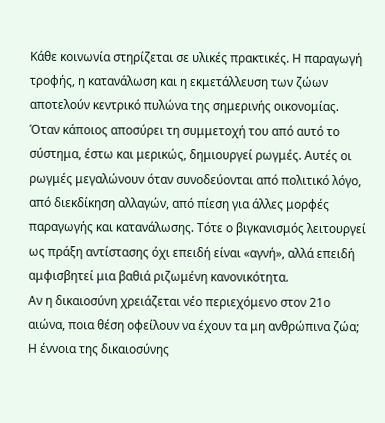Κάθε κοινωνία στηρίζεται σε υλικές πρακτικές. Η παραγωγή τροφής, η κατανάλωση και η εκμετάλλευση των ζώων αποτελούν κεντρικό πυλώνα της σημερινής οικονομίας. Όταν κάποιος αποσύρει τη συμμετοχή του από αυτό το σύστημα, έστω και μερικώς, δημιουργεί ρωγμές. Αυτές οι ρωγμές μεγαλώνουν όταν συνοδεύονται από πολιτικό λόγο, από διεκδίκηση αλλαγών, από πίεση για άλλες μορφές παραγωγής και κατανάλωσης. Τότε ο βιγκανισμός λειτουργεί ως πράξη αντίστασης όχι επειδή είναι «αγνή», αλλά επειδή αμφισβητεί μια βαθιά ριζωμένη κανονικότητα.
Αν η δικαιοσύνη χρειάζεται νέο περιεχόμενο στον 21ο αιώνα, ποια θέση οφείλουν να έχουν τα μη ανθρώπινα ζώα;
Η έννοια της δικαιοσύνης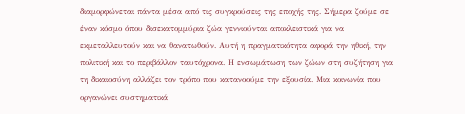διαμορφώνεται πάντα μέσα από τις συγκρούσεις της εποχής της. Σήμερα ζούμε σε έναν κόσμο όπου δισεκατομμύρια ζώα γεννιούνται αποκλειστικά για να εκμεταλλευτούν και να θανατωθούν. Αυτή η πραγματικότητα αφορά την ηθική, την πολιτική και το περιβάλλον ταυτόχρονα. Η ενσωμάτωση των ζώων στη συζήτηση για τη δικαιοσύνη αλλάζει τον τρόπο που κατανοούμε την εξουσία. Μια κοινωνία που οργανώνει συστηματικά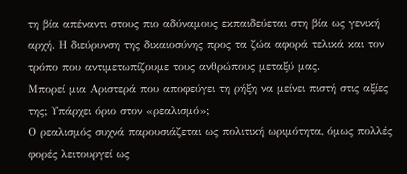τη βία απέναντι στους πιο αδύναμους εκπαιδεύεται στη βία ως γενική αρχή. Η διεύρυνση της δικαιοσύνης προς τα ζώα αφορά τελικά και τον τρόπο που αντιμετωπίζουμε τους ανθρώπους μεταξύ μας.
Μπορεί μια Αριστερά που αποφεύγει τη ρήξη να μείνει πιστή στις αξίες της; Υπάρχει όριο στον «ρεαλισμό»;
Ο ρεαλισμός συχνά παρουσιάζεται ως πολιτική ωριμότητα, όμως πολλές φορές λειτουργεί ως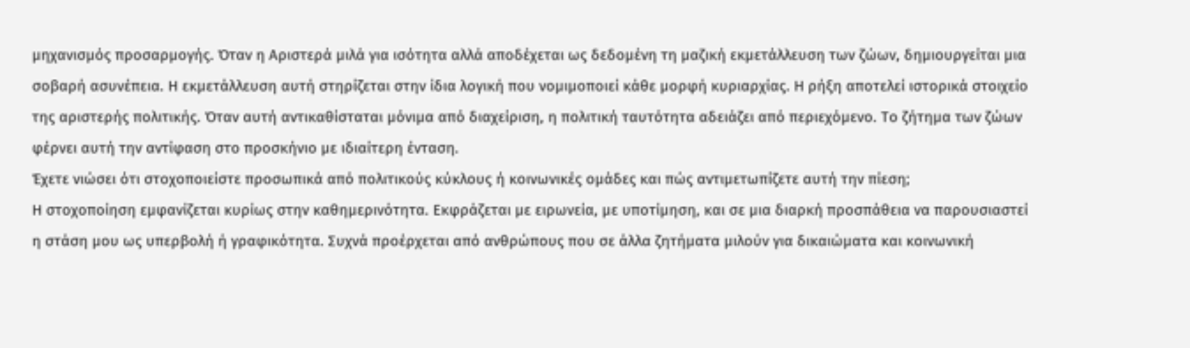μηχανισμός προσαρμογής. Όταν η Αριστερά μιλά για ισότητα αλλά αποδέχεται ως δεδομένη τη μαζική εκμετάλλευση των ζώων, δημιουργείται μια σοβαρή ασυνέπεια. Η εκμετάλλευση αυτή στηρίζεται στην ίδια λογική που νομιμοποιεί κάθε μορφή κυριαρχίας. Η ρήξη αποτελεί ιστορικά στοιχείο της αριστερής πολιτικής. Όταν αυτή αντικαθίσταται μόνιμα από διαχείριση, η πολιτική ταυτότητα αδειάζει από περιεχόμενο. Το ζήτημα των ζώων φέρνει αυτή την αντίφαση στο προσκήνιο με ιδιαίτερη ένταση.
Έχετε νιώσει ότι στοχοποιείστε προσωπικά από πολιτικούς κύκλους ή κοινωνικές ομάδες και πώς αντιμετωπίζετε αυτή την πίεση;
Η στοχοποίηση εμφανίζεται κυρίως στην καθημερινότητα. Εκφράζεται με ειρωνεία, με υποτίμηση, και σε μια διαρκή προσπάθεια να παρουσιαστεί η στάση μου ως υπερβολή ή γραφικότητα. Συχνά προέρχεται από ανθρώπους που σε άλλα ζητήματα μιλούν για δικαιώματα και κοινωνική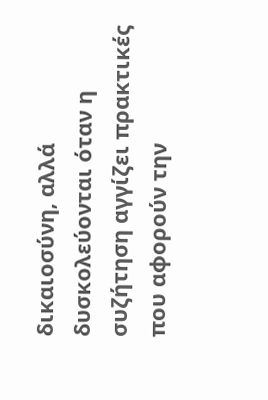δικαιοσύνη, αλλά δυσκολεύονται όταν η συζήτηση αγγίζει πρακτικές που αφορούν την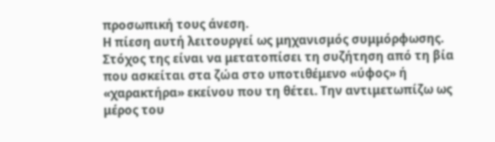προσωπική τους άνεση.
Η πίεση αυτή λειτουργεί ως μηχανισμός συμμόρφωσης. Στόχος της είναι να μετατοπίσει τη συζήτηση από τη βία που ασκείται στα ζώα στο υποτιθέμενο «ύφος» ή «χαρακτήρα» εκείνου που τη θέτει. Την αντιμετωπίζω ως μέρος του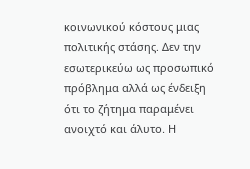κοινωνικού κόστους μιας πολιτικής στάσης. Δεν την εσωτερικεύω ως προσωπικό πρόβλημα αλλά ως ένδειξη ότι το ζήτημα παραμένει ανοιχτό και άλυτο. Η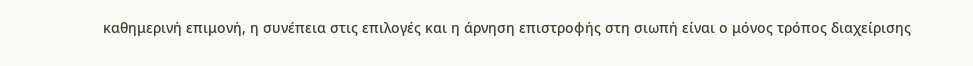καθημερινή επιμονή, η συνέπεια στις επιλογές και η άρνηση επιστροφής στη σιωπή είναι ο μόνος τρόπος διαχείρισης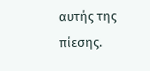αυτής της πίεσης.